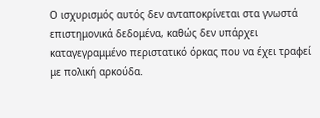Ο ισχυρισμός αυτός δεν ανταποκρίνεται στα γνωστά επιστημονικά δεδομένα, καθώς δεν υπάρχει καταγεγραμμένο περιστατικό όρκας που να έχει τραφεί με πολική αρκούδα.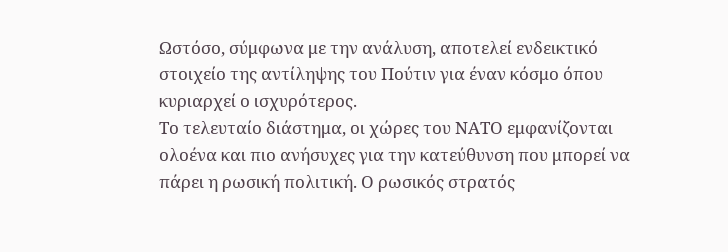Ωστόσο, σύμφωνα με την ανάλυση, αποτελεί ενδεικτικό στοιχείο της αντίληψης του Πούτιν για έναν κόσμο όπου κυριαρχεί ο ισχυρότερος.
Το τελευταίο διάστημα, οι χώρες του ΝΑΤΟ εμφανίζονται ολοένα και πιο ανήσυχες για την κατεύθυνση που μπορεί να πάρει η ρωσική πολιτική. Ο ρωσικός στρατός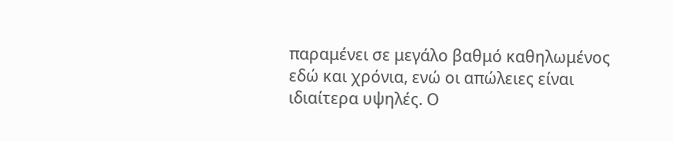παραμένει σε μεγάλο βαθμό καθηλωμένος εδώ και χρόνια, ενώ οι απώλειες είναι ιδιαίτερα υψηλές. Ο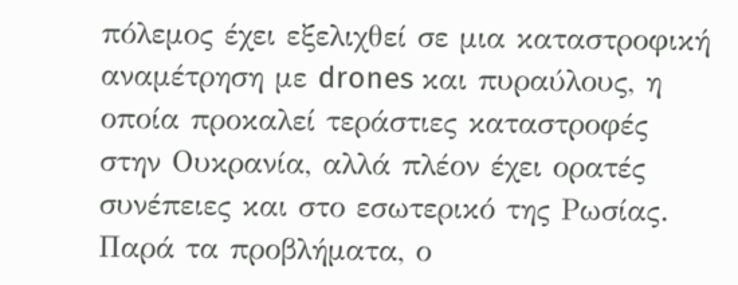πόλεμος έχει εξελιχθεί σε μια καταστροφική αναμέτρηση με drones και πυραύλους, η οποία προκαλεί τεράστιες καταστροφές στην Ουκρανία, αλλά πλέον έχει ορατές συνέπειες και στο εσωτερικό της Ρωσίας.
Παρά τα προβλήματα, ο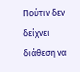Πούτιν δεν δείχνει διάθεση να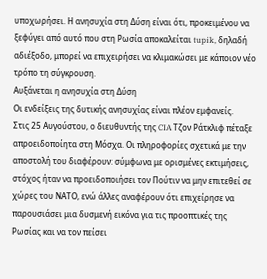υποχωρήσει. Η ανησυχία στη Δύση είναι ότι, προκειμένου να ξεφύγει από αυτό που στη Ρωσία αποκαλείται tupik, δηλαδή αδιέξοδο, μπορεί να επιχειρήσει να κλιμακώσει με κάποιον νέο τρόπο τη σύγκρουση.
Αυξάνεται η ανησυχία στη Δύση
Οι ενδείξεις της δυτικής ανησυχίας είναι πλέον εμφανείς.
Στις 25 Αυγούστου, ο διευθυντής της CIA Τζον Ράτκλιφ πέταξε απροειδοποίητα στη Μόσχα. Οι πληροφορίες σχετικά με την αποστολή του διαφέρουν: σύμφωνα με ορισμένες εκτιμήσεις, στόχος ήταν να προειδοποιήσει τον Πούτιν να μην επιτεθεί σε χώρες του ΝΑΤΟ, ενώ άλλες αναφέρουν ότι επιχείρησε να παρουσιάσει μια δυσμενή εικόνα για τις προοπτικές της Ρωσίας και να τον πείσει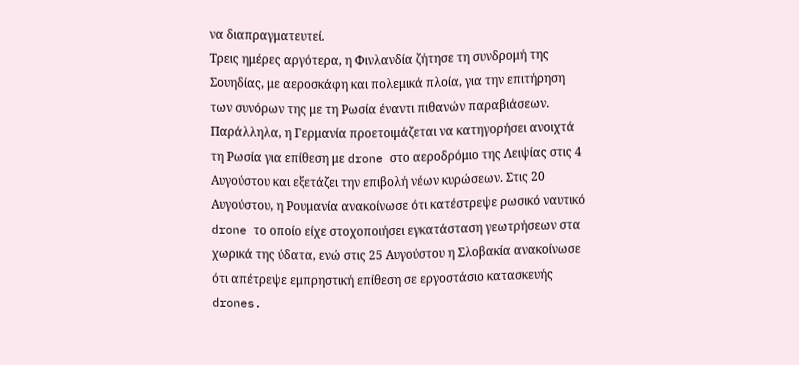να διαπραγματευτεί.
Τρεις ημέρες αργότερα, η Φινλανδία ζήτησε τη συνδρομή της Σουηδίας, με αεροσκάφη και πολεμικά πλοία, για την επιτήρηση των συνόρων της με τη Ρωσία έναντι πιθανών παραβιάσεων.
Παράλληλα, η Γερμανία προετοιμάζεται να κατηγορήσει ανοιχτά τη Ρωσία για επίθεση με drone στο αεροδρόμιο της Λειψίας στις 4 Αυγούστου και εξετάζει την επιβολή νέων κυρώσεων. Στις 20 Αυγούστου, η Ρουμανία ανακοίνωσε ότι κατέστρεψε ρωσικό ναυτικό drone το οποίο είχε στοχοποιήσει εγκατάσταση γεωτρήσεων στα χωρικά της ύδατα, ενώ στις 25 Αυγούστου η Σλοβακία ανακοίνωσε ότι απέτρεψε εμπρηστική επίθεση σε εργοστάσιο κατασκευής drones.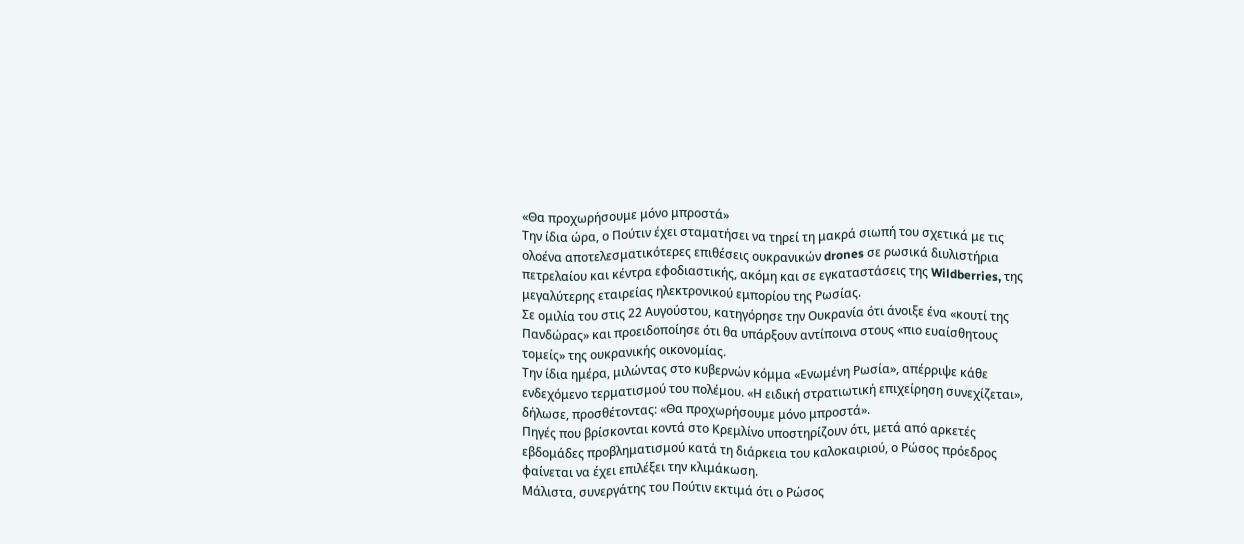«Θα προχωρήσουμε μόνο μπροστά»
Την ίδια ώρα, ο Πούτιν έχει σταματήσει να τηρεί τη μακρά σιωπή του σχετικά με τις ολοένα αποτελεσματικότερες επιθέσεις ουκρανικών drones σε ρωσικά διυλιστήρια πετρελαίου και κέντρα εφοδιαστικής, ακόμη και σε εγκαταστάσεις της Wildberries, της μεγαλύτερης εταιρείας ηλεκτρονικού εμπορίου της Ρωσίας.
Σε ομιλία του στις 22 Αυγούστου, κατηγόρησε την Ουκρανία ότι άνοιξε ένα «κουτί της Πανδώρας» και προειδοποίησε ότι θα υπάρξουν αντίποινα στους «πιο ευαίσθητους τομείς» της ουκρανικής οικονομίας.
Την ίδια ημέρα, μιλώντας στο κυβερνών κόμμα «Ενωμένη Ρωσία», απέρριψε κάθε ενδεχόμενο τερματισμού του πολέμου. «Η ειδική στρατιωτική επιχείρηση συνεχίζεται», δήλωσε, προσθέτοντας: «Θα προχωρήσουμε μόνο μπροστά».
Πηγές που βρίσκονται κοντά στο Κρεμλίνο υποστηρίζουν ότι, μετά από αρκετές εβδομάδες προβληματισμού κατά τη διάρκεια του καλοκαιριού, ο Ρώσος πρόεδρος φαίνεται να έχει επιλέξει την κλιμάκωση.
Μάλιστα, συνεργάτης του Πούτιν εκτιμά ότι ο Ρώσος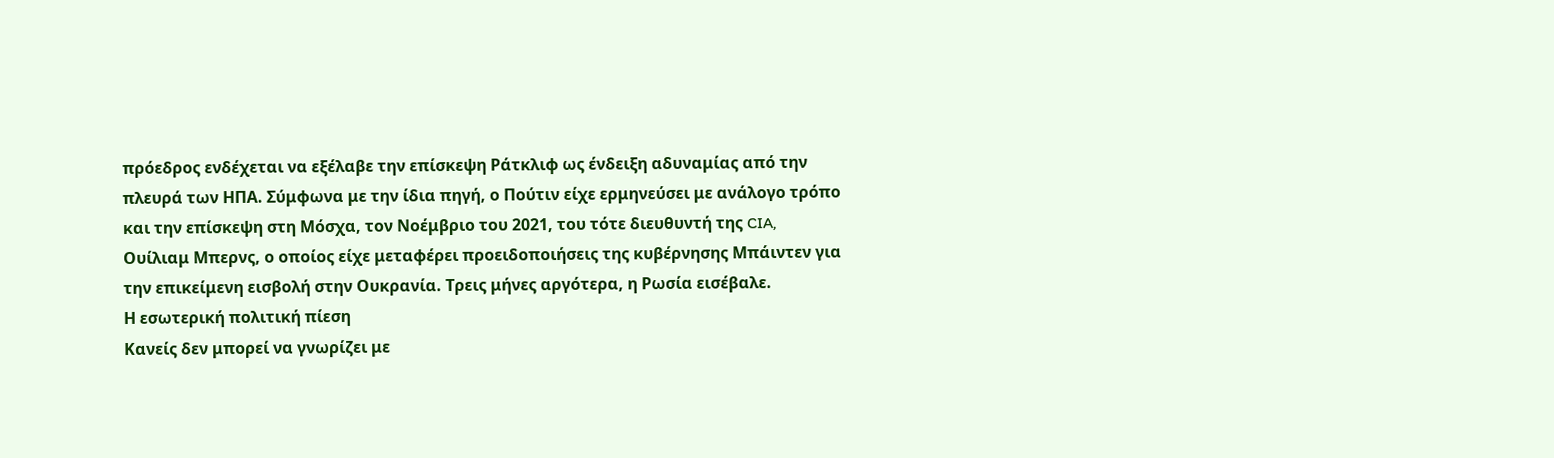πρόεδρος ενδέχεται να εξέλαβε την επίσκεψη Ράτκλιφ ως ένδειξη αδυναμίας από την πλευρά των ΗΠΑ. Σύμφωνα με την ίδια πηγή, ο Πούτιν είχε ερμηνεύσει με ανάλογο τρόπο και την επίσκεψη στη Μόσχα, τον Νοέμβριο του 2021, του τότε διευθυντή της CIA, Ουίλιαμ Μπερνς, ο οποίος είχε μεταφέρει προειδοποιήσεις της κυβέρνησης Μπάιντεν για την επικείμενη εισβολή στην Ουκρανία. Τρεις μήνες αργότερα, η Ρωσία εισέβαλε.
Η εσωτερική πολιτική πίεση
Κανείς δεν μπορεί να γνωρίζει με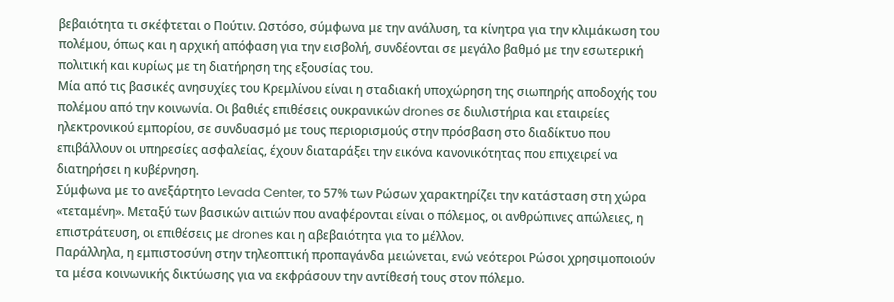βεβαιότητα τι σκέφτεται ο Πούτιν. Ωστόσο, σύμφωνα με την ανάλυση, τα κίνητρα για την κλιμάκωση του πολέμου, όπως και η αρχική απόφαση για την εισβολή, συνδέονται σε μεγάλο βαθμό με την εσωτερική πολιτική και κυρίως με τη διατήρηση της εξουσίας του.
Μία από τις βασικές ανησυχίες του Κρεμλίνου είναι η σταδιακή υποχώρηση της σιωπηρής αποδοχής του πολέμου από την κοινωνία. Οι βαθιές επιθέσεις ουκρανικών drones σε διυλιστήρια και εταιρείες ηλεκτρονικού εμπορίου, σε συνδυασμό με τους περιορισμούς στην πρόσβαση στο διαδίκτυο που επιβάλλουν οι υπηρεσίες ασφαλείας, έχουν διαταράξει την εικόνα κανονικότητας που επιχειρεί να διατηρήσει η κυβέρνηση.
Σύμφωνα με το ανεξάρτητο Levada Center, το 57% των Ρώσων χαρακτηρίζει την κατάσταση στη χώρα «τεταμένη». Μεταξύ των βασικών αιτιών που αναφέρονται είναι ο πόλεμος, οι ανθρώπινες απώλειες, η επιστράτευση, οι επιθέσεις με drones και η αβεβαιότητα για το μέλλον.
Παράλληλα, η εμπιστοσύνη στην τηλεοπτική προπαγάνδα μειώνεται, ενώ νεότεροι Ρώσοι χρησιμοποιούν τα μέσα κοινωνικής δικτύωσης για να εκφράσουν την αντίθεσή τους στον πόλεμο.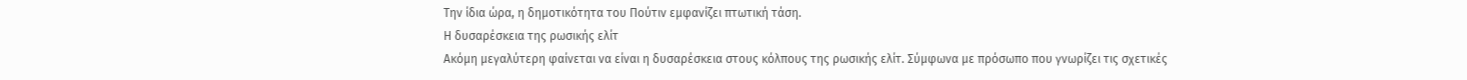Την ίδια ώρα, η δημοτικότητα του Πούτιν εμφανίζει πτωτική τάση.
Η δυσαρέσκεια της ρωσικής ελίτ
Ακόμη μεγαλύτερη φαίνεται να είναι η δυσαρέσκεια στους κόλπους της ρωσικής ελίτ. Σύμφωνα με πρόσωπο που γνωρίζει τις σχετικές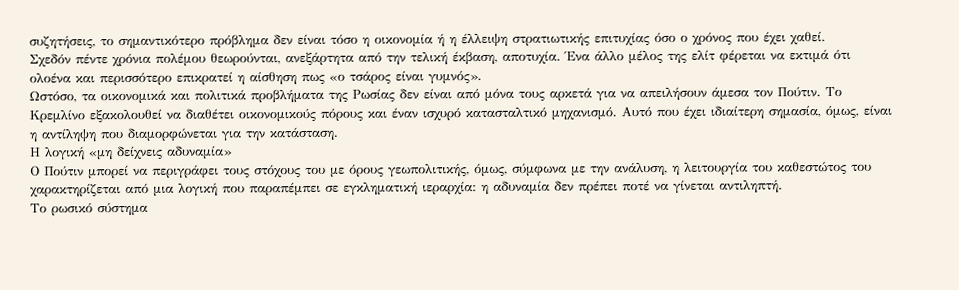συζητήσεις, το σημαντικότερο πρόβλημα δεν είναι τόσο η οικονομία ή η έλλειψη στρατιωτικής επιτυχίας όσο ο χρόνος που έχει χαθεί.
Σχεδόν πέντε χρόνια πολέμου θεωρούνται, ανεξάρτητα από την τελική έκβαση, αποτυχία. Ένα άλλο μέλος της ελίτ φέρεται να εκτιμά ότι ολοένα και περισσότερο επικρατεί η αίσθηση πως «ο τσάρος είναι γυμνός».
Ωστόσο, τα οικονομικά και πολιτικά προβλήματα της Ρωσίας δεν είναι από μόνα τους αρκετά για να απειλήσουν άμεσα τον Πούτιν. Το Κρεμλίνο εξακολουθεί να διαθέτει οικονομικούς πόρους και έναν ισχυρό κατασταλτικό μηχανισμό. Αυτό που έχει ιδιαίτερη σημασία, όμως, είναι η αντίληψη που διαμορφώνεται για την κατάσταση.
Η λογική «μη δείχνεις αδυναμία»
Ο Πούτιν μπορεί να περιγράφει τους στόχους του με όρους γεωπολιτικής, όμως, σύμφωνα με την ανάλυση, η λειτουργία του καθεστώτος του χαρακτηρίζεται από μια λογική που παραπέμπει σε εγκληματική ιεραρχία: η αδυναμία δεν πρέπει ποτέ να γίνεται αντιληπτή.
Το ρωσικό σύστημα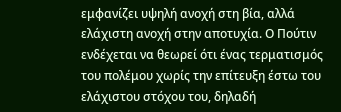εμφανίζει υψηλή ανοχή στη βία, αλλά ελάχιστη ανοχή στην αποτυχία. Ο Πούτιν ενδέχεται να θεωρεί ότι ένας τερματισμός του πολέμου χωρίς την επίτευξη έστω του ελάχιστου στόχου του, δηλαδή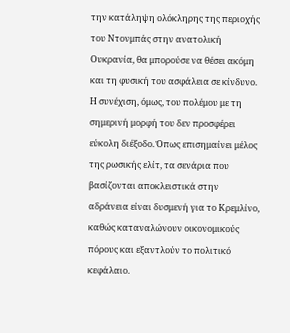την κατάληψη ολόκληρης της περιοχής του Ντονμπάς στην ανατολική Ουκρανία, θα μπορούσε να θέσει ακόμη και τη φυσική του ασφάλεια σε κίνδυνο.
Η συνέχιση, όμως, του πολέμου με τη σημερινή μορφή του δεν προσφέρει εύκολη διέξοδο. Όπως επισημαίνει μέλος της ρωσικής ελίτ, τα σενάρια που βασίζονται αποκλειστικά στην αδράνεια είναι δυσμενή για το Κρεμλίνο, καθώς καταναλώνουν οικονομικούς πόρους και εξαντλούν το πολιτικό κεφάλαιο.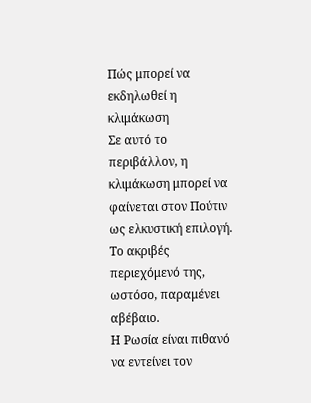Πώς μπορεί να εκδηλωθεί η κλιμάκωση
Σε αυτό το περιβάλλον, η κλιμάκωση μπορεί να φαίνεται στον Πούτιν ως ελκυστική επιλογή. Το ακριβές περιεχόμενό της, ωστόσο, παραμένει αβέβαιο.
Η Ρωσία είναι πιθανό να εντείνει τον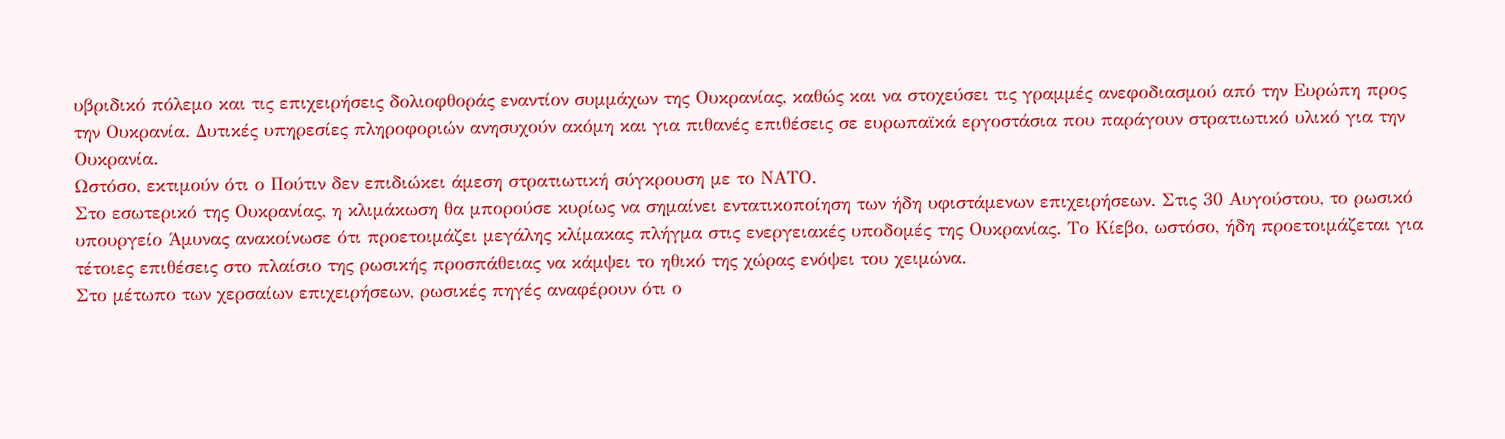υβριδικό πόλεμο και τις επιχειρήσεις δολιοφθοράς εναντίον συμμάχων της Ουκρανίας, καθώς και να στοχεύσει τις γραμμές ανεφοδιασμού από την Ευρώπη προς την Ουκρανία. Δυτικές υπηρεσίες πληροφοριών ανησυχούν ακόμη και για πιθανές επιθέσεις σε ευρωπαϊκά εργοστάσια που παράγουν στρατιωτικό υλικό για την Ουκρανία.
Ωστόσο, εκτιμούν ότι ο Πούτιν δεν επιδιώκει άμεση στρατιωτική σύγκρουση με το ΝΑΤΟ.
Στο εσωτερικό της Ουκρανίας, η κλιμάκωση θα μπορούσε κυρίως να σημαίνει εντατικοποίηση των ήδη υφιστάμενων επιχειρήσεων. Στις 30 Αυγούστου, το ρωσικό υπουργείο Άμυνας ανακοίνωσε ότι προετοιμάζει μεγάλης κλίμακας πλήγμα στις ενεργειακές υποδομές της Ουκρανίας. Το Κίεβο, ωστόσο, ήδη προετοιμάζεται για τέτοιες επιθέσεις στο πλαίσιο της ρωσικής προσπάθειας να κάμψει το ηθικό της χώρας ενόψει του χειμώνα.
Στο μέτωπο των χερσαίων επιχειρήσεων, ρωσικές πηγές αναφέρουν ότι ο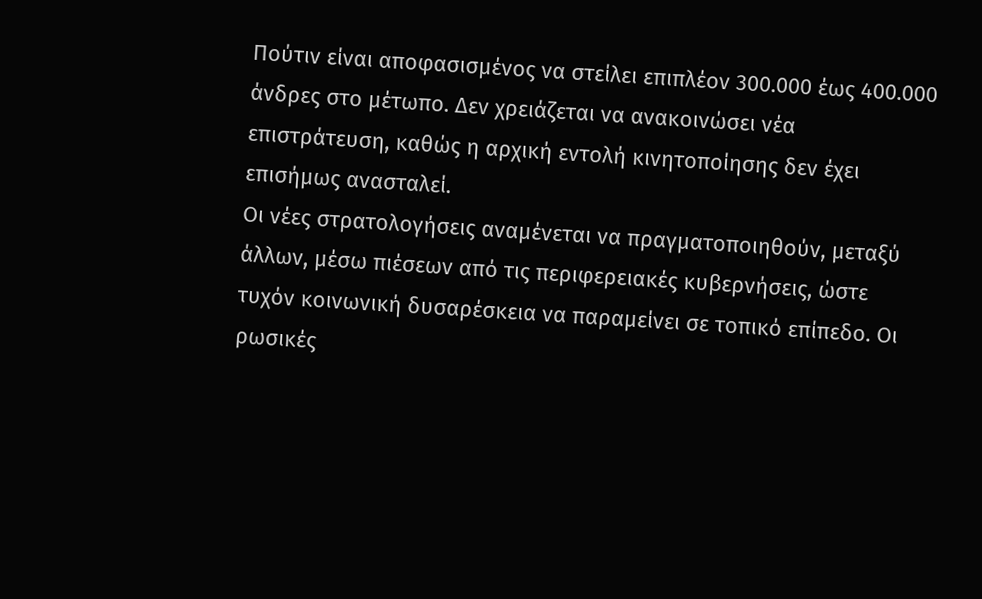Πούτιν είναι αποφασισμένος να στείλει επιπλέον 300.000 έως 400.000 άνδρες στο μέτωπο. Δεν χρειάζεται να ανακοινώσει νέα επιστράτευση, καθώς η αρχική εντολή κινητοποίησης δεν έχει επισήμως ανασταλεί.
Οι νέες στρατολογήσεις αναμένεται να πραγματοποιηθούν, μεταξύ άλλων, μέσω πιέσεων από τις περιφερειακές κυβερνήσεις, ώστε τυχόν κοινωνική δυσαρέσκεια να παραμείνει σε τοπικό επίπεδο. Οι ρωσικές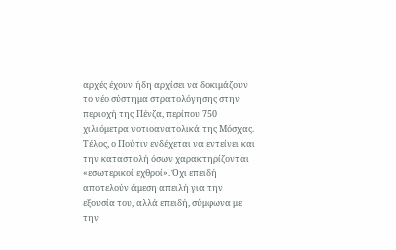αρχές έχουν ήδη αρχίσει να δοκιμάζουν το νέο σύστημα στρατολόγησης στην περιοχή της Πένζα, περίπου 750 χιλιόμετρα νοτιοανατολικά της Μόσχας.
Τέλος, ο Πούτιν ενδέχεται να εντείνει και την καταστολή όσων χαρακτηρίζονται «εσωτερικοί εχθροί». Όχι επειδή αποτελούν άμεση απειλή για την εξουσία του, αλλά επειδή, σύμφωνα με την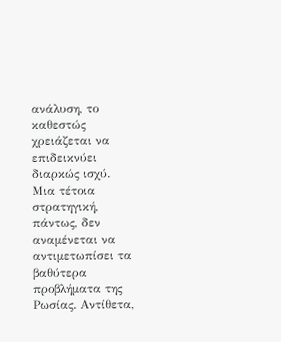ανάλυση, το καθεστώς χρειάζεται να επιδεικνύει διαρκώς ισχύ.
Μια τέτοια στρατηγική, πάντως, δεν αναμένεται να αντιμετωπίσει τα βαθύτερα προβλήματα της Ρωσίας. Αντίθετα,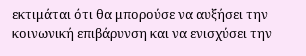εκτιμάται ότι θα μπορούσε να αυξήσει την κοινωνική επιβάρυνση και να ενισχύσει την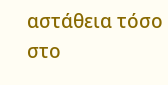αστάθεια τόσο στο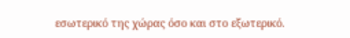εσωτερικό της χώρας όσο και στο εξωτερικό.